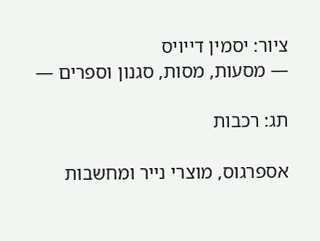ציור: יסמין דייויס
― מסעות, מסות, סגנון וספרים ―

תג: רכבות

אספרגוס, מוצרי נייר ומחשבות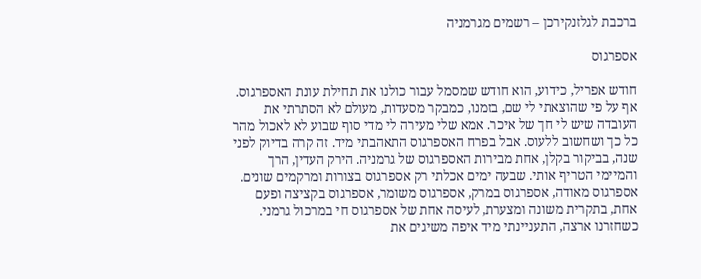ברכבת לגלזנקירכן – רשמים מגרמניה

אספרגוס

חודש אפריל, כידוע, הוא חודש שמסמל עבור כולנו את תחילת עונת האספרגוס. אף על פי שהוצאתי לי שם, בזמנו, כמבקר מסעדות, מעולם לא הסתרתי את העובדה שיש לי חך של איכר. אמא שלי מעירה לי מדי סוף שבוע לא לאכול מהר כל כך ושחשוב ללעוס. אבל בפרח האספרגוס התאהבתי מיד. זה קרה בדיוק לפני שנה, בביקור בקלן, אחת מבירות האספרגוס של גרמניה. הירק העדין, הרך והמיימי הטריף אותי. שבעה ימים אכלתי רק אספרגוס בצורות ומרקמים שונים. אספרגוס מאודה, אספרגוס במרק, אספרגוס משומר, אספרגוס בקציצה ופעם אחת, בתקרית משונה ומצערת, לעיסה אחת של אספרגוס חי במרכול גרמני. כשחזרנו ארצה, התעניינתי מיד איפה משיגים את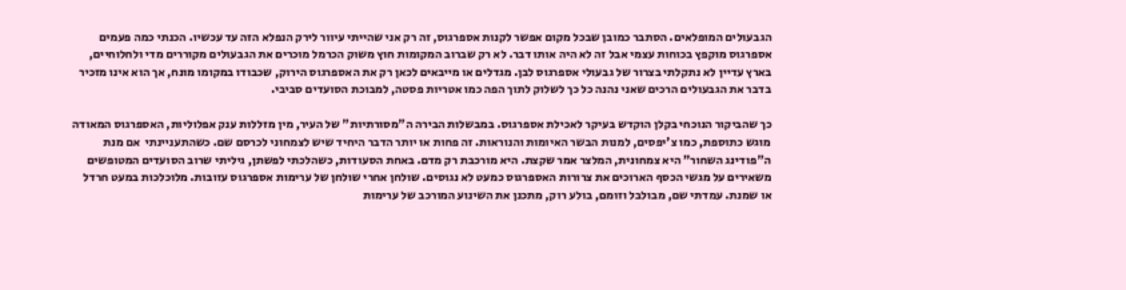הגבעולים המופלאים. הסתבר כמובן שבכל מקום אפשר לקנות אספרגוס, זה רק אני שהייתי עיוור לירק הנפלא הזה עד עכשיו. הכנתי כמה פעמים אספרגוס מוקפץ בכוחות עצמי אבל זה לא היה אותו דבר. לא רק שברוב המקומות חוץ משוק הכרמל מוכרים את הגבעולים מקוררים מדי ולחלוחיים, בארץ עדיין לא נתקלתי בצרור של גבעולי אספרגוס לבן. מגדלים או מייבאים לכאן רק את האספרגוס הירוק, שכבודו במקומו מונח, אך הוא אינו מזכיר בדבר את הגבעולים הרכים שאני נהנה כל כך לשלוק לתוך הפה כמו אטריות פסטה, למבוכת הסועדים סביבי.

כך שהביקור הנוכחי בקלן הוקדש בעיקר לאכילת אספרגוס. במבשלות הבירה ה"מסורתיות" של העיר, מין מזללות ענק אפלוליות, האספרגוס המאודה מוגש כתוספת, כמו צ'יפסים, למנות הבשר האיומות והנוראות. זה פחות או יותר הדבר היחיד שיש לצמחוני לכרסם שם. כשהתעניינתי  אם מנת ה"פודינג השחור" היא צמחונית, המלצר אמר שקצת. היא מורכבת רק מדם. באחת הסעודות, כשהלכתי לפשתן, גיליתי שרוב הסועדים המטופשים משאירים על מגשי הכסף הארוכים את צרורות האספרגוס כמעט לא נגוסים. שולחן אחרי שולחן של ערימות אספרגוס עזובות. מלוכלכות במעט חרדל או שמנת. עמדתי שם, מבולבל וזומם, בולע רוק, מתכנן את השינוע המורכב של ערימות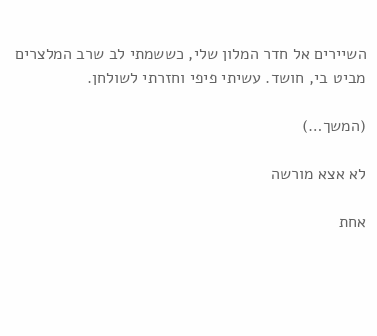השיירים אל חדר המלון שלי, כששמתי לב שרב המלצרים מביט בי, חושד. עשיתי פיפי וחזרתי לשולחן.

(המשך…)

לא אצא מורשה

אחת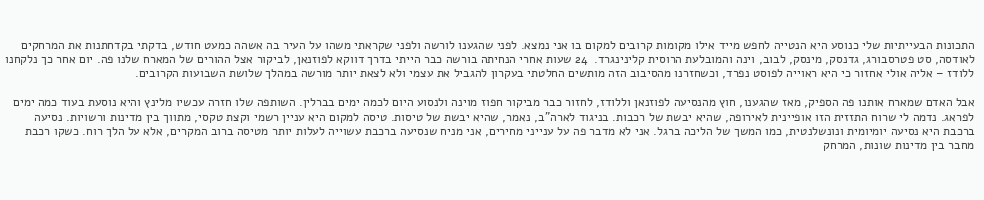התכונות הבעייתיות שלי כנוסע היא הנטייה לחפש מייד אילו מקומות קרובים למקום בו אני נמצא. לפני שהגענו לורשה ולפני שקראתי משהו על העיר בה אשהה כמעט חודש, בדקתי בקדחתנות את המרחקים לאודסה, סט פטרסבורג, גדנסק, מינסק, לבוב, וינה והמובלעת הרוסית קלינינגרד.  24 שעות אחרי הנחיתה בורשה כבר הייתי בדרך דווקא לפוזנאן, לביקור אצל ההורים של המארח שלנו פה. יום אחר כך נלקחנו ללודז – אליה אולי אחזור כי היא ראוייה לפוסט נפרד, וכשחזרנו מהסיבוב הזה מותשים החלטתי בעקרון להגביל את עצמי ולא לצאת יותר מורשה במהלך שלושת השבועות הקרובים.

אבל האדם שמארח אותנו פה הספיק, מאז שהגענו, חוץ מהנסיעה לפוזנאן וללודז, לחזור כבר מביקור חפוז מוינה ולנסוע היום לכמה ימים בברלין. השותפה שלו חזרה עכשיו מלינץ והיא נוסעת בעוד כמה ימים לפראג. נדמה לי שרוח התזזית הזו אופיינית לאירופה, שהיא יבשת של רכבות. בניגוד לארה"ב, נאמר, שהיא יבשת של טיסות. טיסה למקום היא עניין רשמי וקצת טקסי, מתווך בין מדינות ורשויות. נסיעה ברכבת היא נסיעה יומיומית ונונשלנטית, כמו המשך של הליכה ברגל. אני לא מדבר פה על ענייני מחירים, אני מניח שנסיעה ברכבת עשוייה לעלות יותר מטיסה ברוב המקרים, אלא על הלך רוח. כשקו רכבת מחבר בין מדינות שונות, המרחק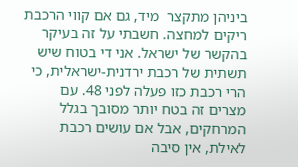ביניהן מתקצר  מיד, גם אם קווי הרכבת ריקים למחצה. חשבתי על זה בעיקר בהקשר של ישראל. אני די בטוח שיש תשתית של רכבת ירדנית-ישראלית, כי הרי רכבת כזו פעלה לפני 48. עם מצרים זה בטח יותר מסובך בגלל המרחקים, אבל אם עושים רכבת לאילת, אין סיבה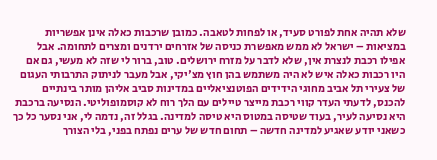שלא תהיה אחת לפורט סעיד, או לפחות לטאבה. כמובן שרכבות כאלה אינן אפשריות במציאות – ישראל לא ממש מאפשרת כניסה של אזרחים ירדנים ומצרים לתחומה. אבל אפילו רכבת לנצרת אין, שלא לדבר על מזרח ירושלים. טוב, ברור לי שזה לא מעשי, גם אם היו רכבות כאלה איש לא היה משתמש בהן חוץ מצ'יקי, אבל מעבר לניתוק התרבותי העגום של צעירי תל אביב מחוגי הידידים הפוטנציאליים במדינות סביב אליהן מותר בינתיים להכנס, לדעתי העדר קווי רכבת מייצר טיילים עם הלך רוח לא קוסמופוליטי. הנסיעה ברכבת היא נסיעה לעיר, בעוד שטיסה במטוס היא טיסה למדינה. בגלל זה, נדמה לי, אני נסער כל כך כשאני יודע שאגיע למדינה חדשה – תחום חדש של ערים נפתח בפני, בלי הצורך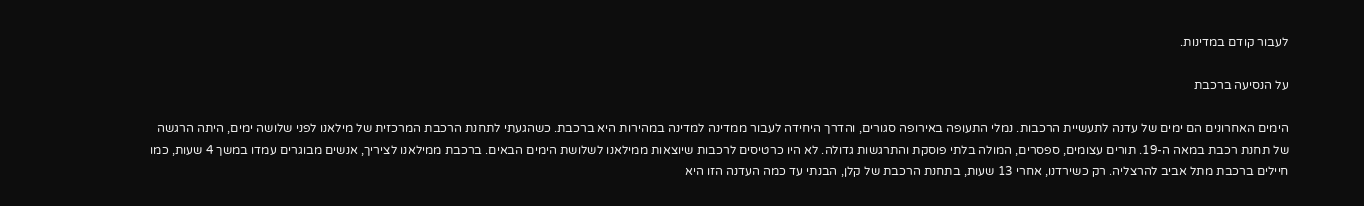לעבור קודם במדינות.

על הנסיעה ברכבת

הימים האחרונים הם ימים של עדנה לתעשיית הרכבות. נמלי התעופה באירופה סגורים, והדרך היחידה לעבור ממדינה למדינה במהירות היא ברכבת. כשהגעתי לתחנת הרכבת המרכזית של מילאנו לפני שלושה ימים, היתה הרגשה של תחנת רכבת במאה ה-19. תורים עצומים, ספסרים, המולה בלתי פוסקת והתרגשות גדולה. לא היו כרטיסים לרכבות שיוצאות ממילאנו לשלושת הימים הבאים. ברכבת ממילאנו לציריך, אנשים מבוגרים עמדו במשך 4 שעות, כמו חיילים ברכבת מתל אביב להרצליה. רק כשירדנו, אחרי 13 שעות, בתחנת הרכבת של קלן, הבנתי עד כמה העדנה הזו היא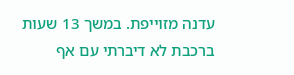עדנה מזוייפת. במשך 13 שעות ברכבת לא דיברתי עם אף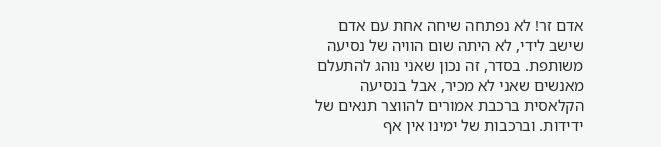אדם זר! לא נפתחה שיחה אחת עם אדם שישב לידי, לא היתה שום הוויה של נסיעה משותפת. בסדר, זה נכון שאני נוהג להתעלם מאנשים שאני לא מכיר, אבל בנסיעה הקלאסית ברכבת אמורים להווצר תנאים של ידידות. וברכבות של ימינו אין אף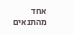אחד מהתנאים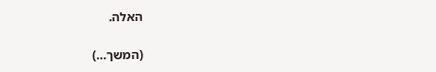האלה.

(המשך…)